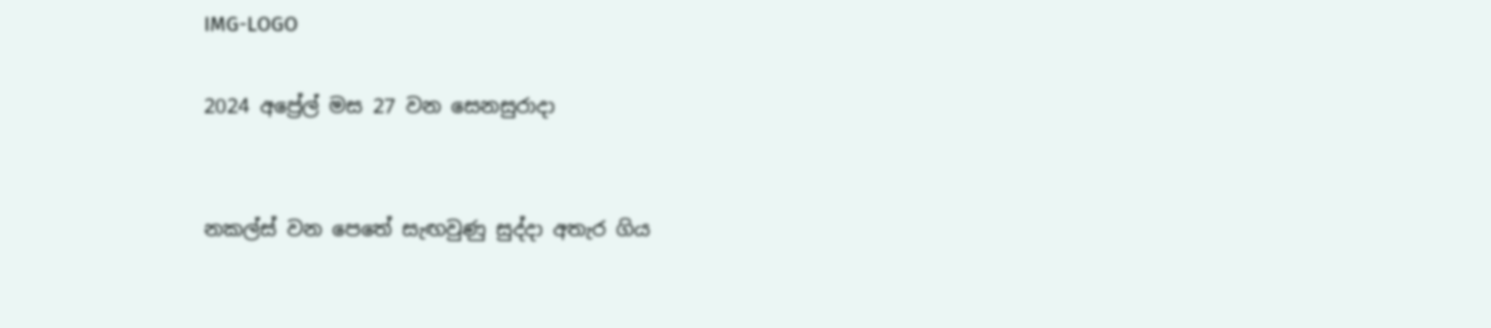IMG-LOGO

2024 අප්‍රේල් මස 27 වන සෙනසුරාදා


නකල්ස් වන පෙතේ සැඟවුණු සුද්දා අතැර ගිය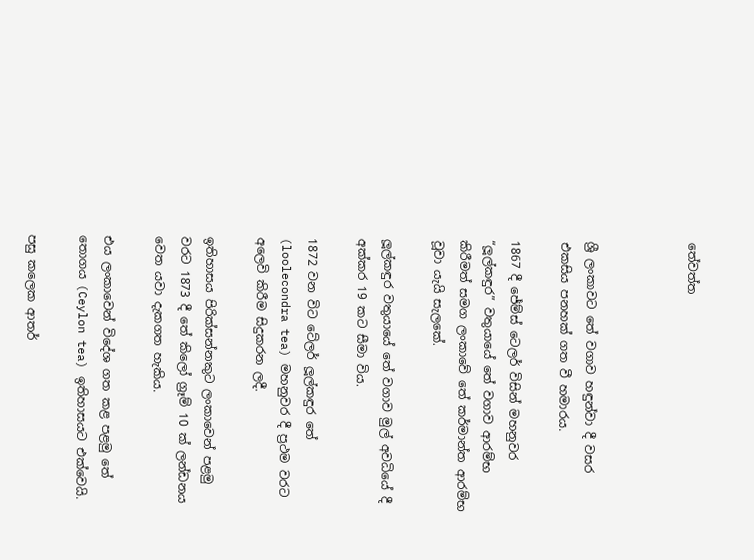තේවත්ත



ශ්‍රී ලංකාවට තේ වගාව හඳුන්වා දී වසර එකසිය පනහක් ගත වී හමාරය.

1867 දී ජේම්ස් ටෙලර් විසින් මහනුවර “ලූල්කඳුර” වතුයායේ තේ වගාව ආරම්භ කිරීමත් සමග ලංකාවේ තේ කර්මාන්ත ආරම්භ වූවා යැයි සැලකේ.

ලූල්කඳුර වතුයායේ තේ වගාව මුල් අවධියේ දී අක්කර 19 කට සීමා විය.

1872 වන විට ටේලර් ලූල්කඳුර තේ (loolecondra tea) මහනුවර දී ප්‍රථම වරට අලෙවි කිරීම සිදුකරන ලදී.

ඉතිහාසය පිරික්සන්නකුට ලංකාවෙන් පළමු වරට 1873 දී තේ කිලෝ ග්‍රෑම් 10 ක් ලන්ඩනය වෙත යවා දැකගත හැකිය.

එය ලංකාවෙන් විදේශ ගත කළ පළමු තේ තොගය (Ceylon tea) ඉතිහාසයට එක්වෙයි.

පසු කලෙක ආතර්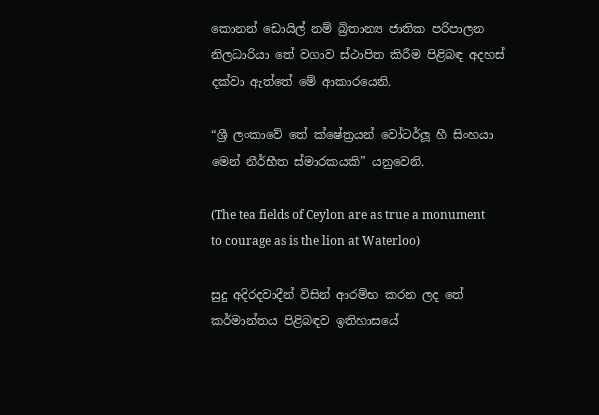කොනන් ඩොයිල් නම් බ්‍රිතාන්‍ය ජාතික පරිපාලන නිලධාරියා තේ වගාව ස්ථාපිත කිරීම පිළිබඳ අදහස් දක්වා ඇත්තේ මේ ආකාරයෙනි.

“ශ්‍රී ලංකාවේ තේ ක්ෂේත්‍රයන් වෝටර්ලූ හී සිංහයා මෙන් නීර්භීත ස්මාරකයකි” යනුවෙනි.

(The tea fields of Ceylon are as true a monument to courage as is the lion at Waterloo)

සුදු අදිරදවාදීන් විසින් ආරම්භ කරන ලද තේ කර්මාන්තය පිළිබඳව ඉතිහාසයේ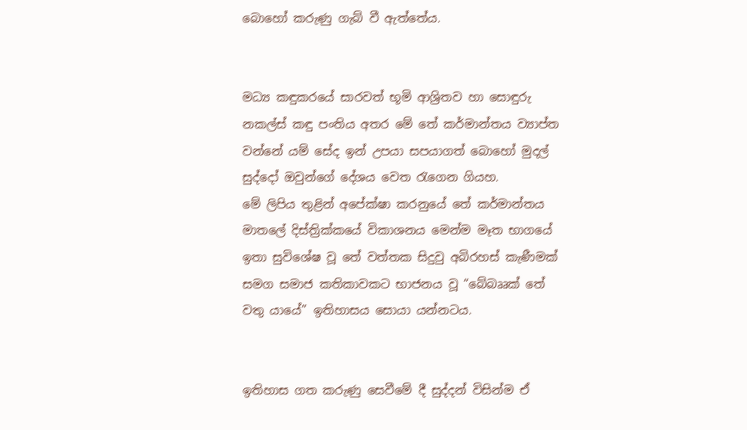බොහෝ කරුණු ගැබ් වී ඇත්තේය.


මධ්‍ය කඳුකරයේ සාරවත් භූමි ආශ්‍රිතව හා සොඳුරු නකල්ස් කඳු පංතිය අතර මේ තේ කර්මාන්තය ව්‍යාප්ත වන්නේ යම් සේද ඉන් උපයා සපයාගත් බොහෝ මුදල් සුද්දෝ ඔවුන්ගේ දේශය වෙත රැගෙන ගියහ.
මේ ලිපිය තුළින් අපේක්ෂා කරනුයේ තේ කර්මාන්තය මාතලේ දිස්ත්‍රික්කයේ විකාශනය මෙන්ම මෑත භාගයේ ඉතා සුවිශේෂ වූ තේ වත්තක සිදුවු අබිරහස් කැණීමක් සමග සමාජ කතිකාවකට භාජනය වූ “බේබෲක් තේ වතු යායේ” ඉතිහාසය සොයා යන්නටය.


ඉතිහාස ගත කරුණු සෙවීමේ දී සුද්දන් විසින්ම ඒ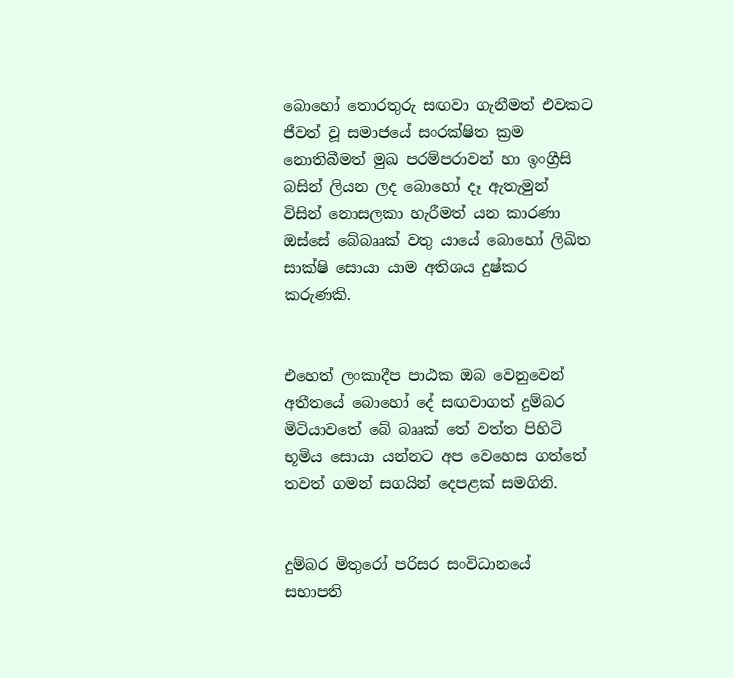බොහෝ තොරතුරු සඟවා ගැනීමත් එවකට ජීවත් වූ සමාජයේ සංරක්ෂිත ක්‍රම නොතිබීමත් මුඛ පරම්පරාවන් හා ඉංග්‍රීසි බසින් ලියන ලද බොහෝ දෑ ඇතැමුන් විසින් නොසලකා හැරීමත් යන කාරණා ඔස්සේ බේබෲක් වතු යායේ බොහෝ ලිඛිත සාක්ෂි සොයා යාම අතිශය දුෂ්කර කරුණකි.


එහෙත් ලංකාදීප පාඨක ඔබ වෙනුවෙන් අතීතයේ බොහෝ දේ සඟවාගත් දුම්බර මිටියාවතේ බේ බෲක් තේ වත්ත පිහිටි භූමිය සොයා යන්නට අප වෙහෙස ගත්තේ තවත් ගමන් සගයින් දෙපළක් සමගිනි.


දුම්බර මිතුරෝ පරිසර සංවිධානයේ සභාපති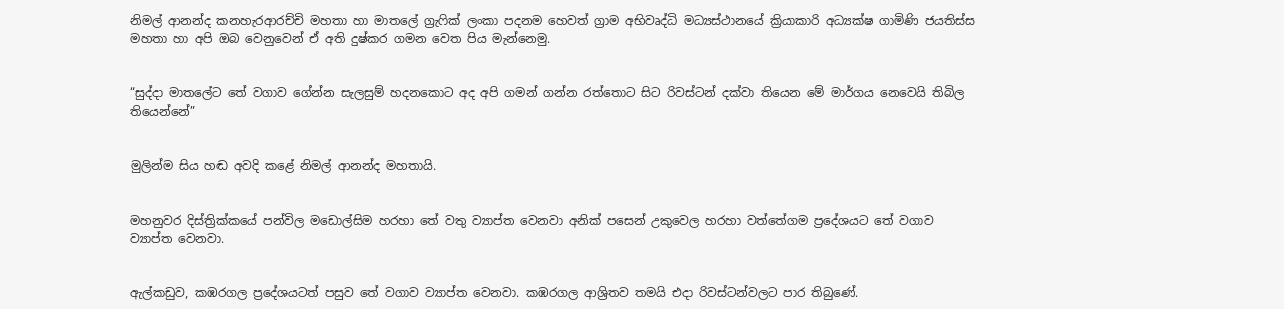නිමල් ආනන්ද කනහැරආරච්චි මහතා හා මාතලේ ග්‍රැෆික් ලංකා පදනම හෙවත් ග්‍රාම අභිවෘද්ධි මධ්‍යස්ථානයේ ක්‍රියාකාරි අධ්‍යක්ෂ ගාමිණි ජයතිස්ස මහතා හා අපි ඔබ වෙනුවෙන් ඒ අති දුෂ්කර ගමන වෙත පිය මැන්නෙමු.


“සුද්දා මාතලේට තේ වගාව ගේන්න සැලසුම් හදනකොට අද අපි ගමන් ගන්න රත්තොට සිට රිවස්ටන් දක්වා තියෙන මේ මාර්ගය නෙවෙයි තිබිල තියෙන්නේ”


මුලින්ම සිය හඬ අවදි කළේ නිමල් ආනන්ද මහතායි.


මහනුවර දිස්ත්‍රික්කයේ පන්විල මඩොල්සිම හරහා තේ වතු ව්‍යාප්ත වෙනවා අනික් පසෙන් උකුවෙල හරහා වත්තේගම ප්‍රදේශයට තේ වගාව ව්‍යාප්ත වෙනවා.


ඇල්කඩුව, කඹරගල ප්‍රදේශයටත් පසුව තේ වගාව ව්‍යාප්ත වෙනවා. කඹරගල ආශ්‍රිතව තමයි එදා රිවස්ටන්වලට පාර තිබුණේ.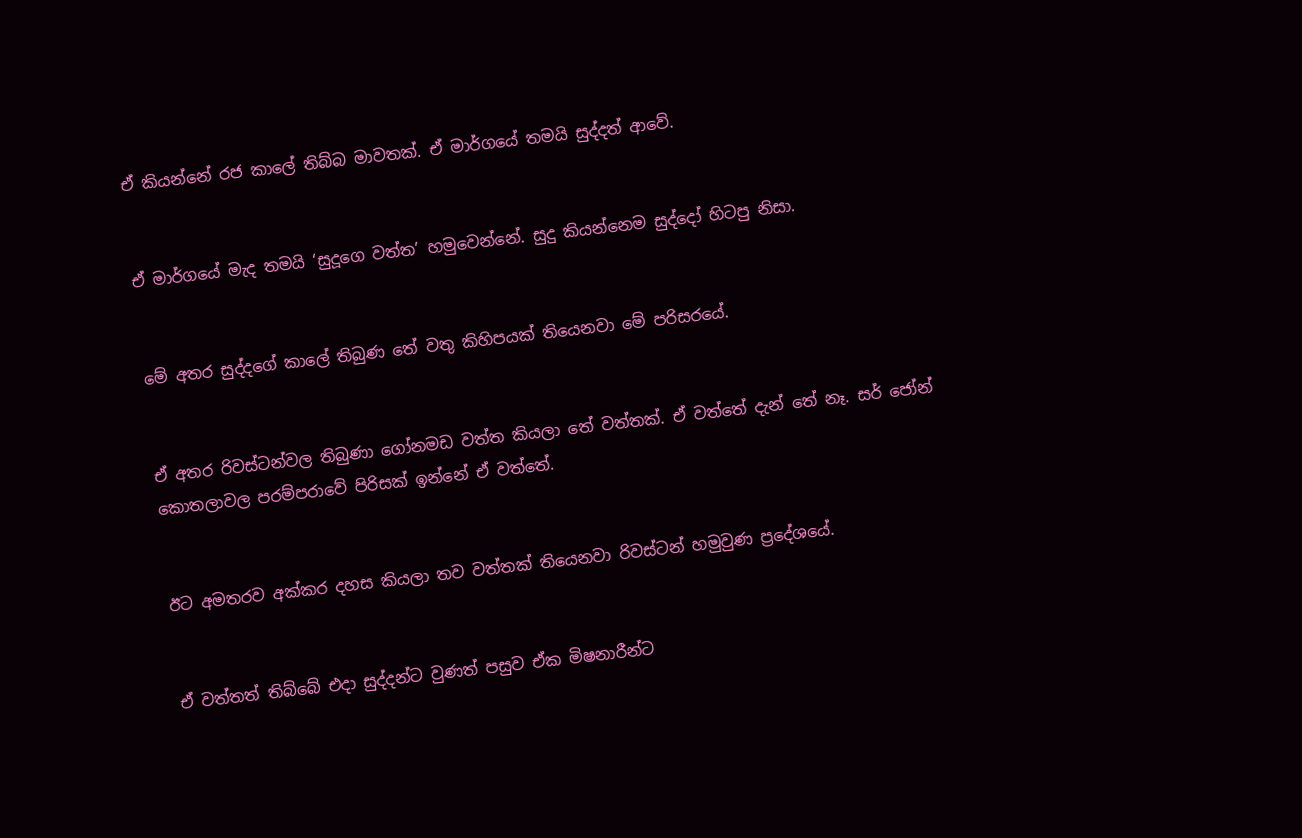ඒ කියන්නේ රජ කාලේ තිබ්බ මාවතක්. ඒ මාර්ගයේ තමයි සුද්දත් ආවේ.


ඒ මාර්ගයේ මැද තමයි ‘සුදූගෙ වත්ත’ හමුවෙන්නේ. සුදු කියන්නෙම සුද්දෝ හිටපු නිසා.


මේ අතර සුද්දගේ කාලේ තිබුණ තේ වතු කිහිපයක් තියෙනවා මේ පරිසරයේ.


ඒ අතර රිවස්ටන්වල තිබුණා ගෝනමඩ වත්ත කියලා තේ වත්තක්. ඒ වත්තේ දැන් තේ නෑ. සර් ජෝන් කොතලාවල පරම්පරාවේ පිරිසක් ඉන්නේ ඒ වත්තේ.


ඊට අමතරව අක්කර දහස කියලා තව වත්තක් තියෙනවා රිවස්ටන් හමුවුණ ප්‍රදේශයේ.


ඒ වත්තත් තිබ්බේ එදා සුද්දන්ට වුණත් පසුව ඒක මිෂනාරීන්ට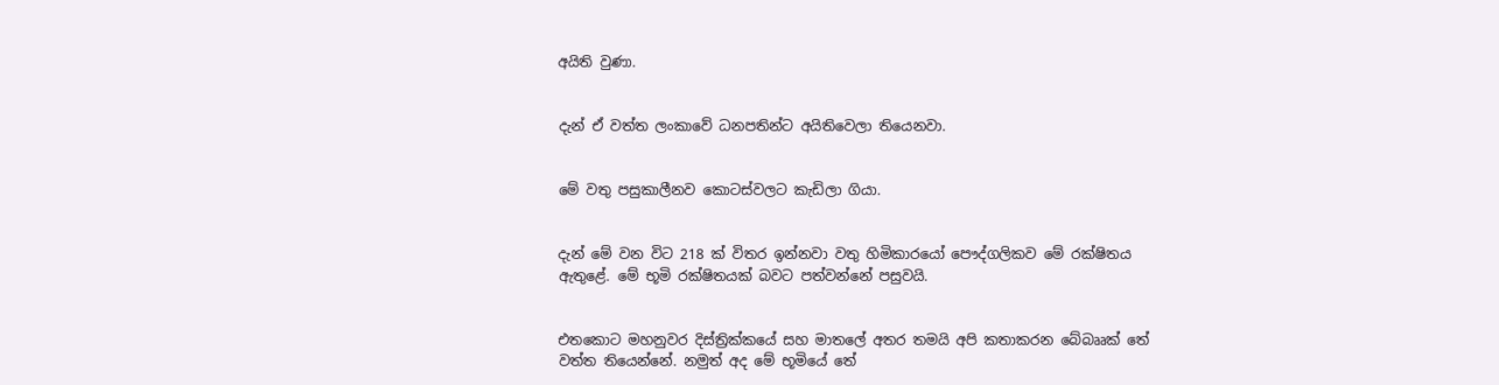අයිති වුණා.


දැන් ඒ වත්ත ලංකාවේ ධනපතින්ට අයිතිවෙලා තියෙනවා.


මේ වතු පසුකාලීනව කොටස්වලට කැඩිලා ගියා.


දැන් මේ වන විට 218 ක් විතර ඉන්නවා වතු හිමිකාරයෝ පෞද්ගලිකව මේ රක්ෂිතය ඇතුළේ. මේ භූමි රක්ෂිතයක් බවට පත්වන්නේ පසුවයි.


එතකොට මහනුවර දිස්ත්‍රික්කයේ සහ මාතලේ අතර තමයි අපි කතාකරන බේබෲක් තේ වත්ත තියෙන්නේ. නමුත් අද මේ භූමියේ තේ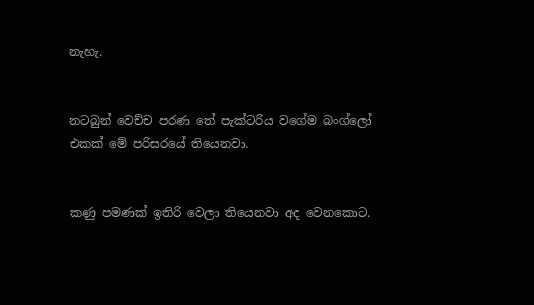නැහැ.


නටබුන් වෙච්ච පරණ තේ පැක්ටරිය වගේම බංග්ලෝ එකක් මේ පරිසරයේ තියෙනවා.


කණු පමණක් ඉතිරි වෙලා තියෙනවා අද වෙනකොට.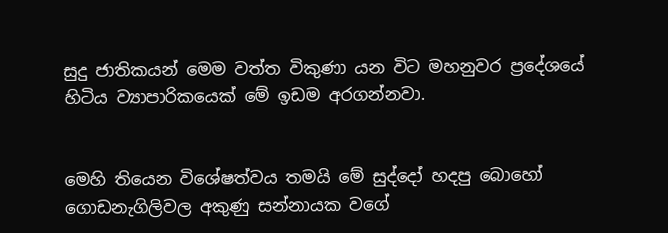සුදු ජාතිකයන් මෙම වත්ත විකුණා යන විට මහනුවර ප්‍රදේශයේ හිටිය ව්‍යාපාරිකයෙක් මේ ඉඩම අරගන්නවා.


මෙහි තියෙන විශේෂත්වය තමයි මේ සුද්දෝ හදපු බොහෝ ගොඩනැගිලිවල අකුණු සන්නායක වගේ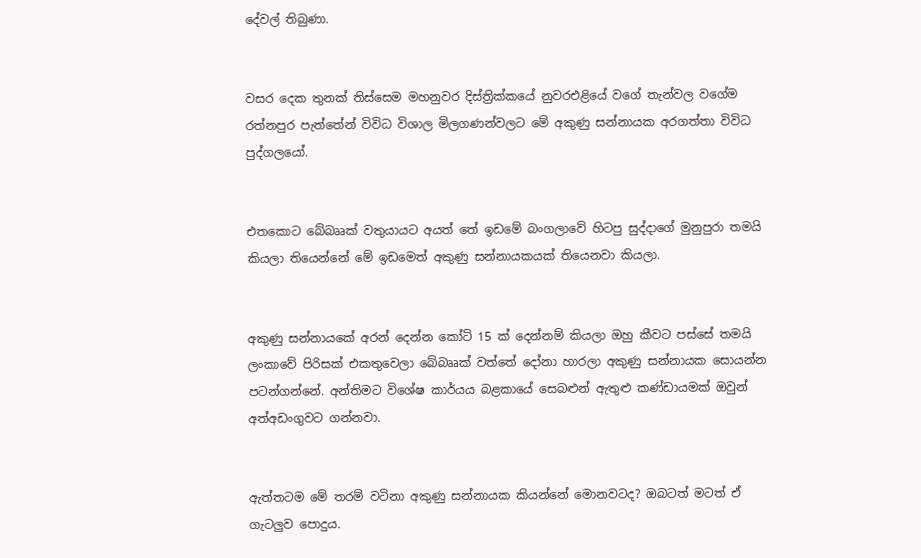දේවල් තිබුණා.


වසර දෙක තුනක් තිස්සෙම මහනුවර දිස්ත්‍රික්කයේ නුවරඑළියේ වගේ තැන්වල වගේම රත්නපුර පැත්තේන් විවිධ විශාල මිලගණන්වලට මේ අකුණු සන්නායක අරගත්තා විවිධ පුද්ගලයෝ.


එතකොට බේබෲක් වතුයායට අයත් තේ ඉඩමේ බංගලාවේ හිටපු සුද්දාගේ මුනුපුරා තමයි කියලා තියෙන්නේ මේ ඉඩමෙත් අකුණු සන්නායකයක් තියෙනවා කියලා.


අකුණු සන්නායකේ අරන් දෙන්න කෝටි 15 ක් දෙන්නම් කියලා ඔහු කීවට පස්සේ තමයි ලංකාවේ පිරිසක් එකතුවෙලා බේබෲක් වත්තේ දෝනා හාරලා අකුණු සන්නායක සොයන්න පටන්ගන්නේ. අන්තිමට විශේෂ කාර්යය බළකායේ සෙබළුන් ඇතුළු කණ්ඩායමක් ඔවුන් අත්අඩංගුවට ගන්නවා.


ඇත්තටම මේ තරම් වටිනා අකුණු සන්නායක කියන්නේ මොනවටද? ඔබටත් මටත් ඒ ගැටලුව පොදුය.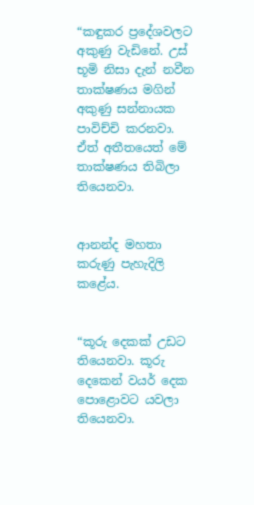“කඳුකර ප්‍රදේශවලට අකුණු වැඩිනේ. උස් භූමි නිසා දැන් නවීන තාක්ෂණය මගින් අකුණු සන්නායක පාවිච්චි කරනවා. ඒත් අතීතයෙත් මේ තාක්ෂණය තිබිලා තියෙනවා.


ආනන්ද මහතා කරුණු පැහැදිලි කළේය.


“කූරු දෙකක් උඩට තියෙනවා. කූරු දෙකෙන් වයර් දෙක පොළොවට යවලා තියෙනවා.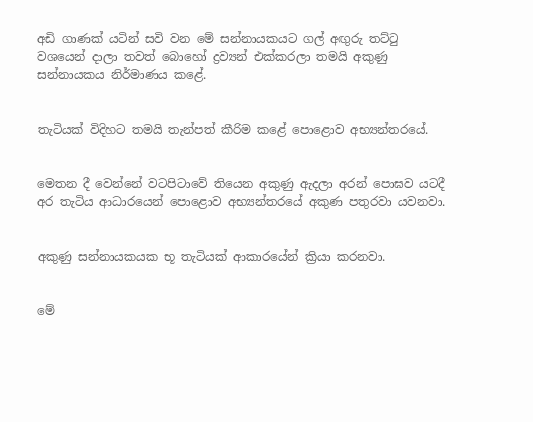අඩි ගාණක් යටින් සවි වන මේ සන්නායකයට ගල් අඟුරු තට්ටු වශයෙන් දාලා තවත් බොහෝ ද්‍රව්‍යන් එක්කරලා තමයි අකුණු සන්නායකය නිර්මාණය කළේ.


තැටියක් විදිහට තමයි තැන්පත් කීරිම කළේ පොළොව අභ්‍යන්තරයේ.


මෙතන දී වෙන්නේ වටපිටාවේ තියෙන අකුණු ඇදලා අරන් පොඝව යටදී අර තැටිය ආධාරයෙන් පොළොව අභ්‍යන්තරයේ අකුණ පතුරවා යවනවා.


අකුණු සන්නායකයක භූ තැටියක් ආකාරයේන් ක්‍රියා කරනවා.


මේ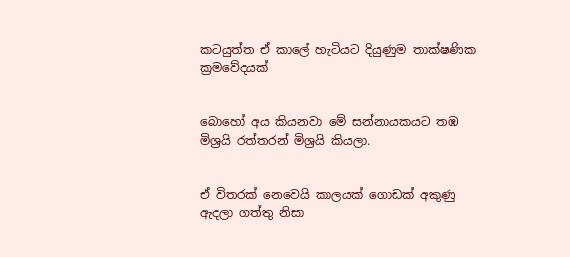කටයුත්ත ඒ කාලේ හැටියට දියුණුම තාක්ෂණික ක්‍රමවේදයක්


බොහෝ අය කියනවා මේ සන්නායකයට තඹ මිශ්‍රයි රත්තරන් මිශ්‍රයි කියලා.


ඒ විතරක් නෙවෙයි කාලයක් ගොඩක් අකුණු ඇදලා ගත්තු නිසා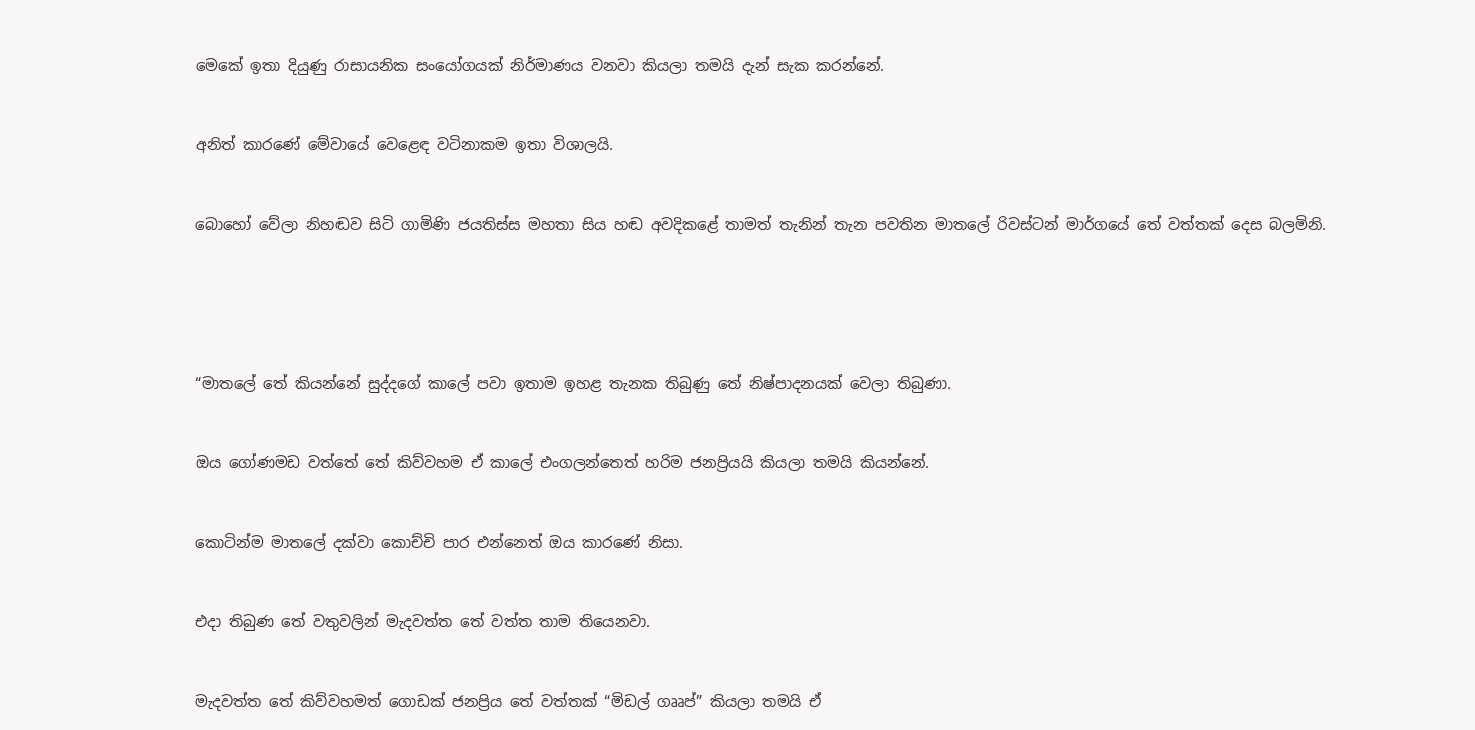මෙකේ ඉතා දියුණු රාසායනික සංයෝගයක් නිර්මාණය වනවා කියලා තමයි දැන් සැක කරන්නේ.


අනිත් කාරණේ මේවායේ වෙළෙඳ වටිනාකම ඉතා විශාලයි.


බොහෝ වේලා නිහඬව සිටි ගාමිණි ජයතිස්ස මහතා සිය හඬ අවදිකළේ තාමත් තැනින් තැන පවතින මාතලේ රිවස්ටන් මාර්ගයේ තේ වත්තක් දෙස බලමිනි.





“මාතලේ තේ කියන්නේ සුද්දගේ කාලේ පවා ඉතාම ඉහළ තැනක තිබුණු තේ නිෂ්පාදනයක් වෙලා තිබුණා.


ඔය ගෝණමඩ වත්තේ තේ කිව්වහම ඒ කාලේ එංගලන්තෙත් හරිම ජනප්‍රියයි කියලා තමයි කියන්නේ.


කොටින්ම මාතලේ දක්වා කොච්චි පාර එන්නෙත් ඔය කාරණේ නිසා.


එදා තිබුණ තේ වතුවලින් මැදවත්ත තේ වත්ත තාම තියෙනවා.


මැදවත්ත තේ කිව්වහමත් ගොඩක් ජනප්‍රිය තේ වත්තක් “මිඩල් ගෲප්” කියලා තමයි ඒ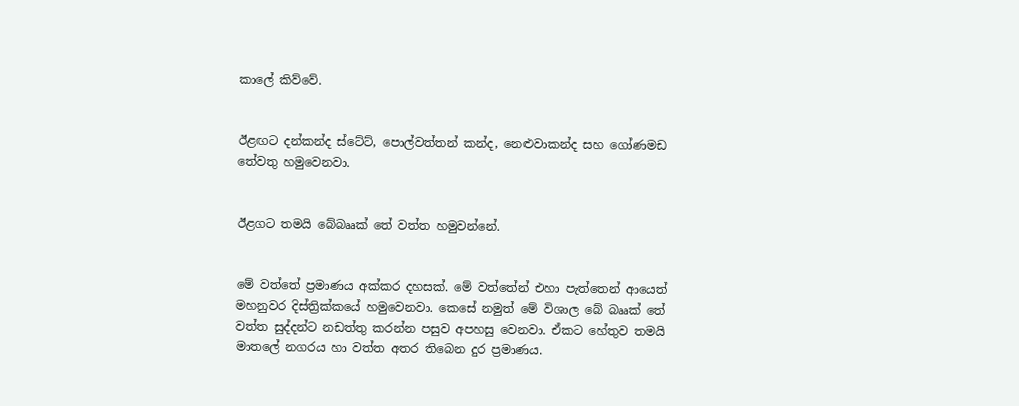කාලේ කිව්වේ.


ඊළඟට දන්කන්ද ස්ටේට්, පොල්වත්තන් කන්ද, නෙළුවාකන්ද සහ ගෝණමඩ තේවතු හමුවෙනවා.


ඊළගට තමයි බේබෲක් තේ වත්ත හමුවන්නේ.


මේ වත්තේ ප්‍රමාණය අක්කර දහසක්. මේ වත්තේන් එහා පැත්තෙන් ආයෙත් මහනුවර දිස්ත්‍රික්කයේ හමුවෙනවා. කෙසේ නමුත් මේ විශාල බේ බෲක් තේ වත්ත සුද්දන්ට නඩත්තු කරන්න පසුව අපහසු වෙනවා. ඒකට හේතුව තමයි මාතලේ නගරය හා වත්ත අතර තිබෙන දුර ප්‍රමාණය.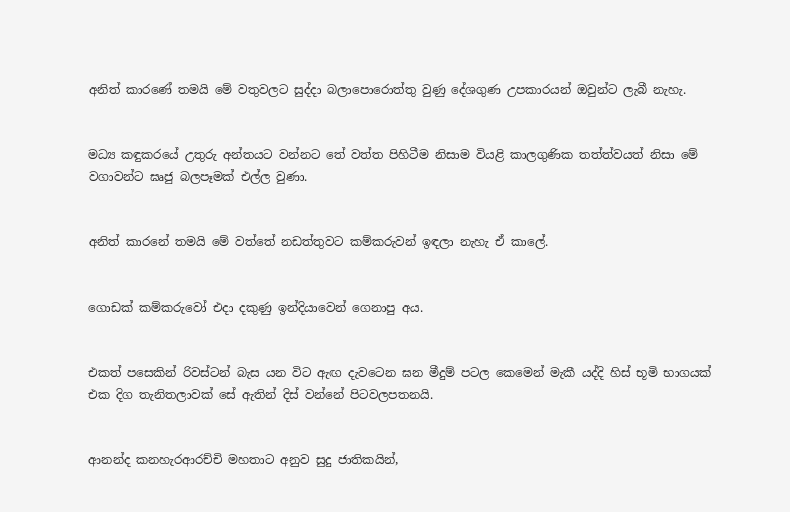අනිත් කාරණේ තමයි මේ වතුවලට සුද්දා බලාපොරොත්තු වුණු දේශගුණ උපකාරයන් ඔවුන්ට ලැබී නැහැ.


මධ්‍ය කඳුකරයේ උතුරු අන්තයට වන්නට තේ වත්ත පිහිටීම නිසාම වියළි කාලගුණික තත්ත්වයත් නිසා මේ වගාවන්ට ඝෘජු බලපෑමක් එල්ල වුණා.


අනිත් කාරනේ තමයි මේ වත්තේ නඩත්තුවට කම්කරුවන් ඉඳලා නැහැ ඒ කාලේ.


ගොඩක් කම්කරුවෝ එදා දකුණු ඉන්දියාවෙන් ගෙනාපු අය.


එකත් පසෙකින් රිවස්ටන් බැස යන විට ඇඟ දැවටෙන ඝන මීදුම් පටල කෙමෙන් මැකී යද්දි හිස් භූමි භාගයක් එක දිග තැනිතලාවක් සේ ඇතින් දිස් වන්නේ පිටවලපතනයි.


ආනන්ද කනහැරආරච්චි මහතාට අනුව සුදු ජාතිකයින්,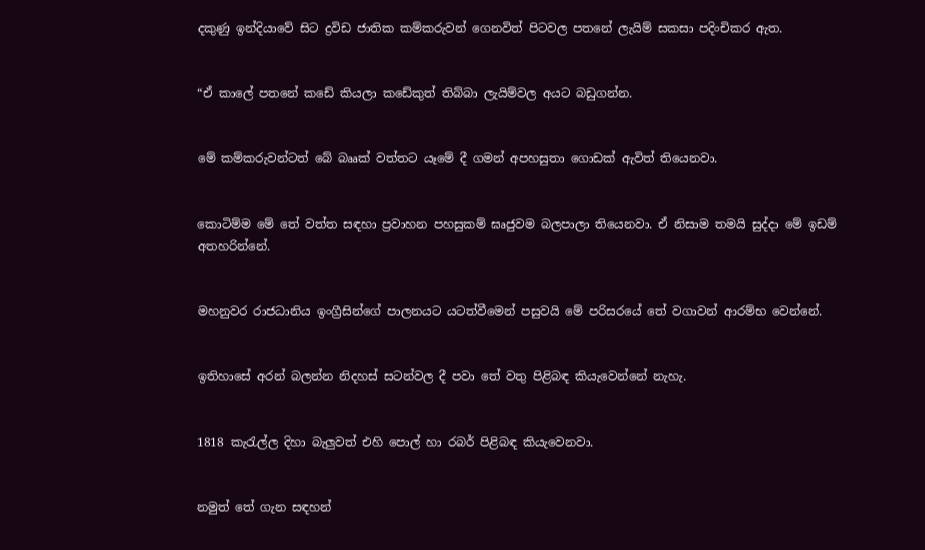දකුණු ඉන්දියාවේ සිට ද්‍රවිඩ ජාතික කම්කරුවන් ගෙනවිත් පිටවල පතනේ ලැයිම් සකසා පදිංචිකර ඇත.


“ඒ කාලේ පතනේ කඩේ කියලා කඩේකුත් තිබ්බා ලැයිම්වල අයට බඩුගන්න.


මේ කම්කරුවන්ටත් බේ බෲක් වත්තට යෑමේ දී ගමන් අපහසුතා ගොඩක් ඇවිත් තියෙනවා.


කොටිම්ම මේ තේ වත්ත සඳහා ප්‍රවාහන පහසුකම් ඝෘජුවම බලපාලා තියෙනවා. ඒ නිසාම තමයි සුද්දා මේ ඉඩම් අතහරින්නේ.


මහනුවර රාජධානිය ඉංග්‍රීසින්ගේ පාලනයට යටත්වීමෙන් පසුවයි මේ පරිසරයේ තේ වගාවන් ආරම්භ වෙන්නේ.


ඉතිහාසේ අරන් බලන්න නිදහස් සටන්වල දී පවා තේ වතු පිළිබඳ කියැවෙන්නේ නැහැ.


1818 කැරැල්ල දිහා බැලුවත් එහි පොල් හා රබර් පිළිබඳ කියැවෙනවා.


නමුත් තේ ගැන සඳහන්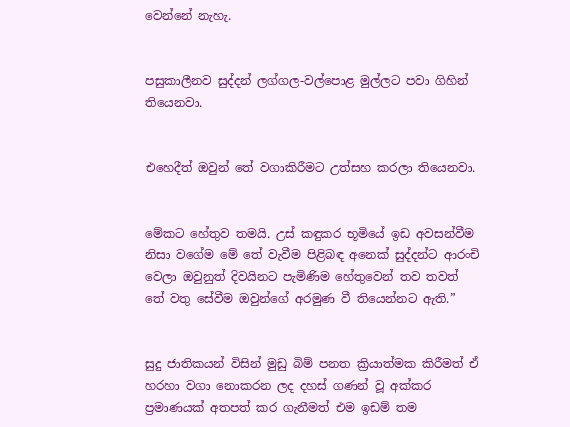වෙන්නේ නැහැ.


පසුකාලීනව සුද්දන් ලග්ගල-වල්පොළ මුල්ලට පවා ගිහින් තියෙනවා.


එහෙදීත් ඔවුන් තේ වගාකිරීමට උත්සහ කරලා තියෙනවා.


මේකට හේතුව තමයි. උස් කඳුකර භූමියේ ඉඩ අවසන්වීම නිසා වගේම මේ තේ වැවීම පිළිබඳ අනෙක් සුද්දන්ට ආරංචි වෙලා ඔවුනුත් දිවයිනට පැමිණිම හේතුවෙන් තව තවත් තේ වතු සේවීම ඔවුන්ගේ අරමුණ වී තියෙන්නට ඇති.”


සුදු ජාතිකයන් විසින් මුඩු බිම් පනත ක්‍රියාත්මක කිරීමත් ඒ හරහා වගා නොකරන ලද දහස් ගණන් වූ අක්කර ප්‍රමාණයක් අතපත් කර ගැනීමත් එම ඉඩම් තම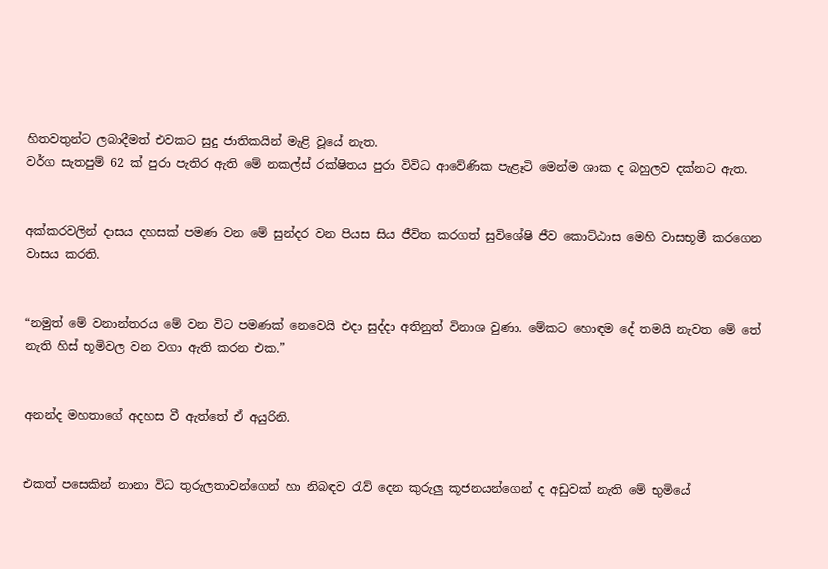හිතවතුන්ට ලබාදීමත් එවකට සුදු ජාතිකයින් මැළි වූයේ නැත.
වර්ග සැතපුම් 62 ක් පුරා පැතිර ඇති මේ නකල්ස් රක්ෂිතය පුරා විවිධ ආවේණික පැළෑටි මෙන්ම ශාක ද බහුලව දක්නට ඇත.


අක්කරවලින් දාසය දහසක් පමණ වන මේ සුන්දර වන පියස සිය ජීවිත කරගත් සුවිශේෂි ජීව කොට්ඨාස මෙහි වාසභූමී කරගෙන වාසය කරති.


“නමුත් මේ වනාන්තරය මේ වන විට පමණක් නෙවෙයි එදා සුද්දා අතිනුත් විනාශ වුණා. මේකට හොඳම දේ තමයි නැවත මේ තේ නැති හිස් භූමිවල වන වගා ඇති කරන එක.”


අනන්ද මහතාගේ අදහස වී ඇත්තේ ඒ අයුරිනි.


එකත් පසෙකින් නානා විධ තුරුලතාවන්ගෙන් හා නිබඳව රැව් දෙන කුරුලු කූජනයන්ගෙන් ද අඩුවක් නැති මේ භුමියේ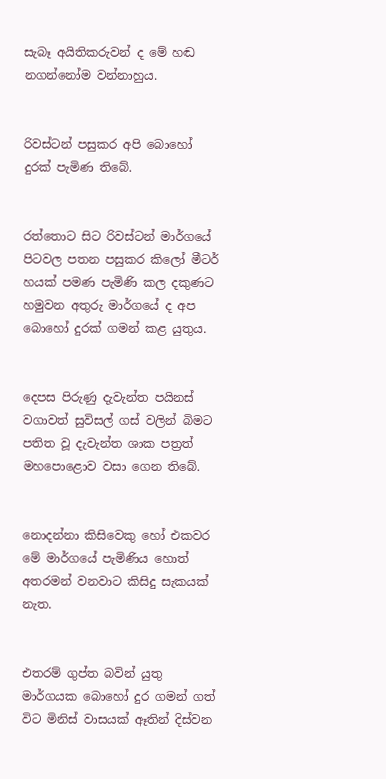සැබෑ අයිතිකරුවන් ද මේ හඬ නගන්නෝම වන්නාහුය.


රිවස්ටන් පසුකර අපි බොහෝ දුරක් පැමිණ තිබේ.


රත්තොට සිට රිවස්ටන් මාර්ගයේ පිටවල පතන පසුකර කිලෝ මීටර් හයක් පමණ පැමිණි කල දකුණට හමුවන අතුරු මාර්ගයේ ද අප බොහෝ දුරක් ගමන් කළ යුතුය.


දෙපස පිරුණු දැවැන්ත පයිනස් වගාවත් සුවිසල් ගස් වලින් බිමට පතිත වූ දැවැන්ත ශාක පත්‍රත් මහපොළොව වසා ගෙන තිබේ.


නොදන්නා කිසිවෙකු හෝ එකවර මේ මාර්ගයේ පැමිණිය හොත් අතරමන් වනවාට කිසිදු සැකයක් නැත.


එතරම් ගුප්ත බවින් යුතු මාර්ගයක බොහෝ දුර ගමන් ගත් විට මිනිස් වාසයක් ඈතින් දිස්වන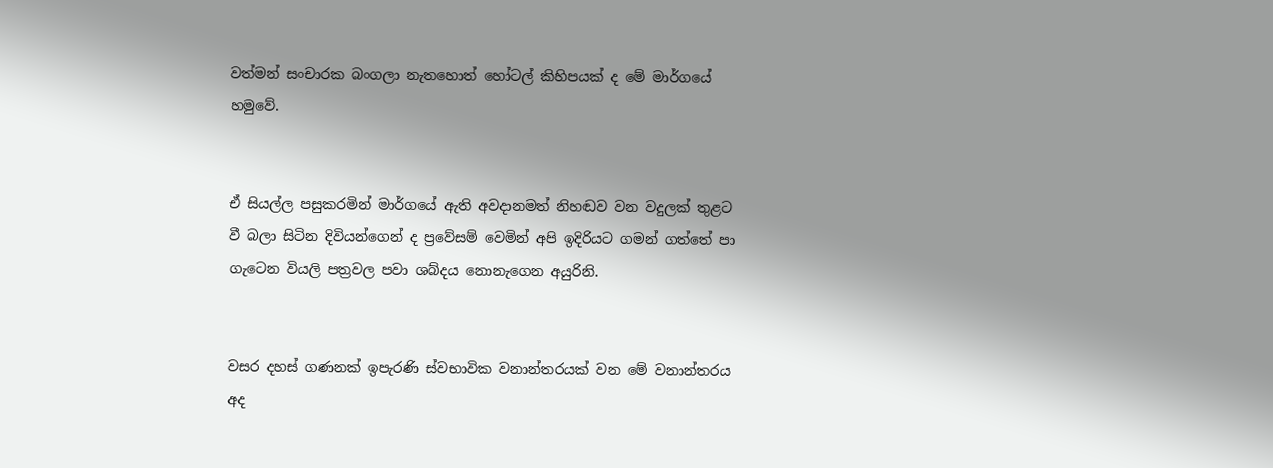වත්මන් සංචාරක බංගලා නැතහොත් හෝටල් කිහිපයක් ද මේ මාර්ගයේ හමුවේ.


ඒ සියල්ල පසුකරමින් මාර්ගයේ ඇති අවදානමත් නිහඬව වන වදුලක් තුළට වී බලා සිටින දිවියන්ගෙන් ද ප්‍රවේසම් වෙමින් අපි ඉදිරියට ගමන් ගත්තේ පා ගැටෙන වියලි පත්‍රවල පවා ශබ්දය නොනැගෙන අයුරිනි.


වසර දහස් ගණනක් ඉපැරණි ස්වභාවික වනාන්තරයක් වන මේ වනාන්තරය අද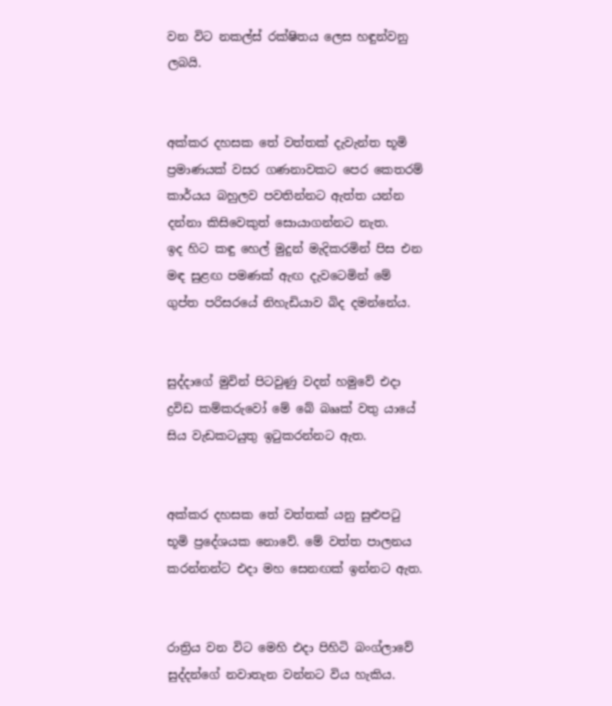වන විට නකල්ස් රක්ෂිතය ලෙස හඳුන්වනු ලබයි.


අක්කර දහසක තේ වත්තක් දැවැන්ත භූමි ප්‍රමාණයක් වසර ගණනාවකට පෙර කෙතරම් කාර්යය බහුලව පවතින්නට ඇත්ත යන්න දන්නා කිසිවෙකුත් සොයාගන්නට නැත.
ඉද හිට කඳු හෙල් මුදුන් මැදිකරමින් පිස එන මඳ සුළඟ පමණක් ඇඟ දැවටෙමින් මේ ගුප්ත පරිසරයේ නිහැඩියාව බිද දමන්නේය.


සුද්දාගේ මුවින් පිටවුණු වදන් හමුවේ එදා ද්‍රවිඩ කම්කරුවෝ මේ බේ බෲක් වතු යායේ සිය වැඩකටයුතු ඉටුකරන්නට ඇත.


අක්කර දහසක තේ වත්තක් යනු සුළුපටු භූමි ප්‍රදේශයක නොවේ. මේ වත්ත පාලනය කරන්නන්ට එදා මහ සෙනඟක් ඉන්නට ඇත.


රාත්‍රිය වන විට මෙහි එදා පිහිටි බංග්ලාවේ සුද්දන්ගේ නවාතැන වන්නට විය හැකිය.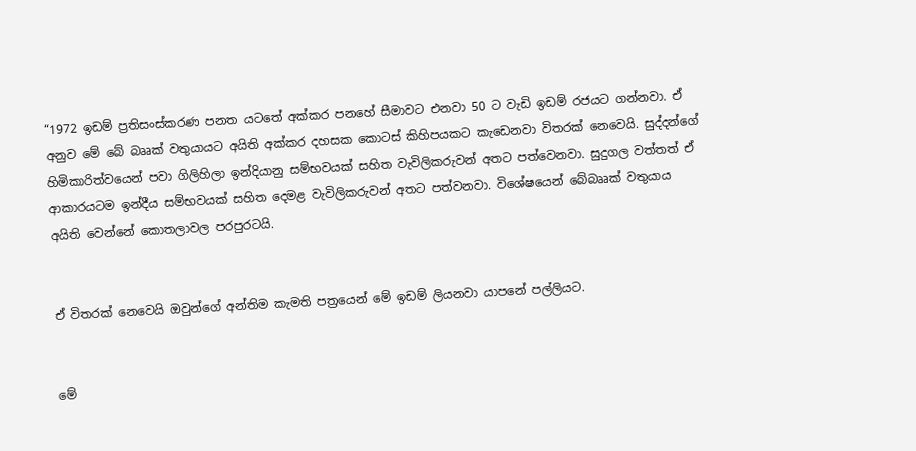“1972 ඉඩම් ප්‍රතිසංස්කරණ පනත යටතේ අක්කර පනහේ සීමාවට එනවා 50 ට වැඩි ඉඩම් රජයට ගන්නවා. ඒ අනුව මේ බේ බෲක් වතුයායට අයිති අක්කර දහසක කොටස් කිහිපයකට කැඩෙනවා විතරක් නෙවෙයි. සුද්දන්ගේ හිමිකාරිත්වයෙන් පවා ගිලිහිලා ඉන්දියානු සම්භවයක් සහිත වැවිලිකරුවන් අතට පත්වෙනවා. සුදුගල වත්තත් ඒ ආකාරයටම ඉන්දීය සම්භවයක් සහිත දෙමළ වැවිලිකරුවන් අතට පත්වනවා. විශේෂයෙන් බේබෲක් වතුයාය අයිති වෙන්නේ කොතලාවල පරපුරටයි.


ඒ විතරක් නෙවෙයි ඔවුන්ගේ අන්තිම කැමති පත්‍රයෙන් මේ ඉඩම් ලියනවා යාපනේ පල්ලියට.


මේ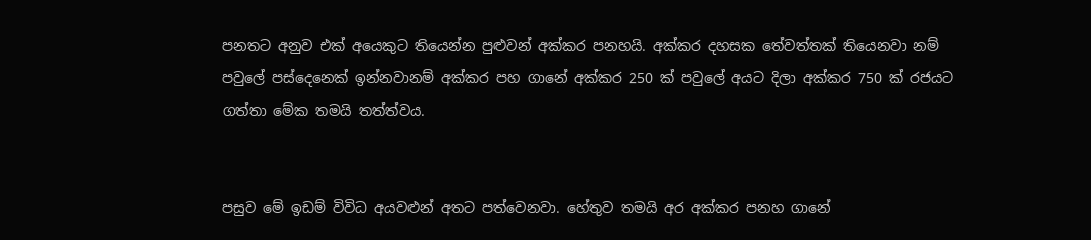පනතට අනුව එක් අයෙකුට තියෙන්න පුළුවන් අක්කර පනහයි. අක්කර දහසක තේවත්තක් තියෙනවා නම් පවුලේ පස්දෙනෙක් ඉන්නවානම් අක්කර පහ ගානේ අක්කර 250 ක් පවුලේ අයට දිලා අක්කර 750 ක් රජයට ගත්තා මේක තමයි තත්ත්වය.


පසුව මේ ඉඩම් විවිධ අයවළුන් අතට පත්වෙනවා. හේතුව තමයි අර අක්කර පනහ ගානේ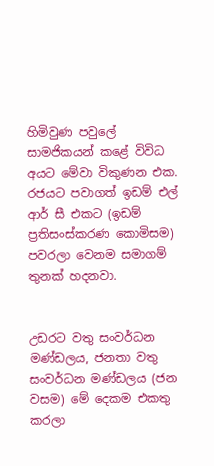හිමිවුණ පවුලේ සාමජිකයන් කළේ විවිධ අයට මේවා විකුණන එක. රජයට පවාගත් ඉඩම් එල් ආර් සී එකට (ඉඩම් ප්‍රතිසංස්කරණ කොමිසම) පවරලා වෙනම සමාගම් තුනක් හදනවා.


උඩරට වතු සංවර්ධන මණ්ඩලය, ජනතා වතු සංවර්ධන මණ්ඩලය (ජන වසම) මේ දෙකම එකතු කරලා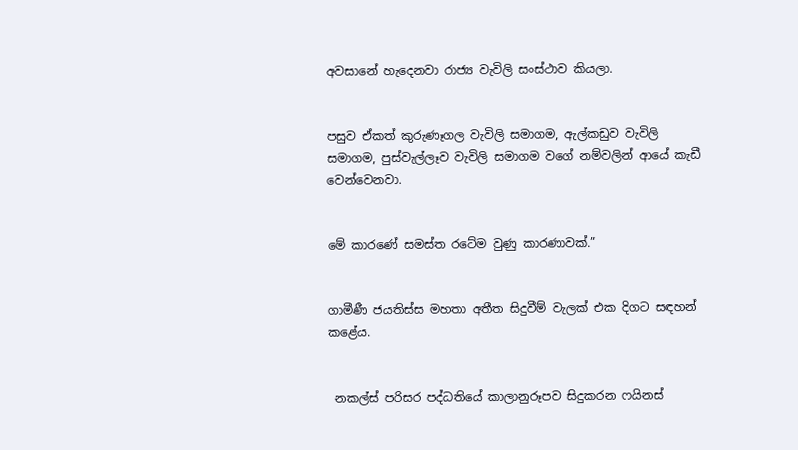අවසානේ හැදෙනවා රාජ්‍ය වැවිලි සංස්ථාව කියලා.


පසුව ඒකත් කුරුණෑගල වැවිලි සමාගම, ඇල්කඩුව වැවිලි සමාගම, පුස්වැල්ලෑව වැවිලි සමාගම වගේ නම්වලින් ආයේ කැඩී වෙන්වෙනවා.


මේ කාරණේ සමස්ත රටේම වුණු කාරණාවක්.”


ගාමීණී ජයතිස්ස මහතා අතීත සිදුවීම් වැලක් එක දිගට සඳහන් කළේය.


 නකල්ස් පරිසර පද්ධතියේ කාලානුරූපව සිදුකරන ෆයිනස්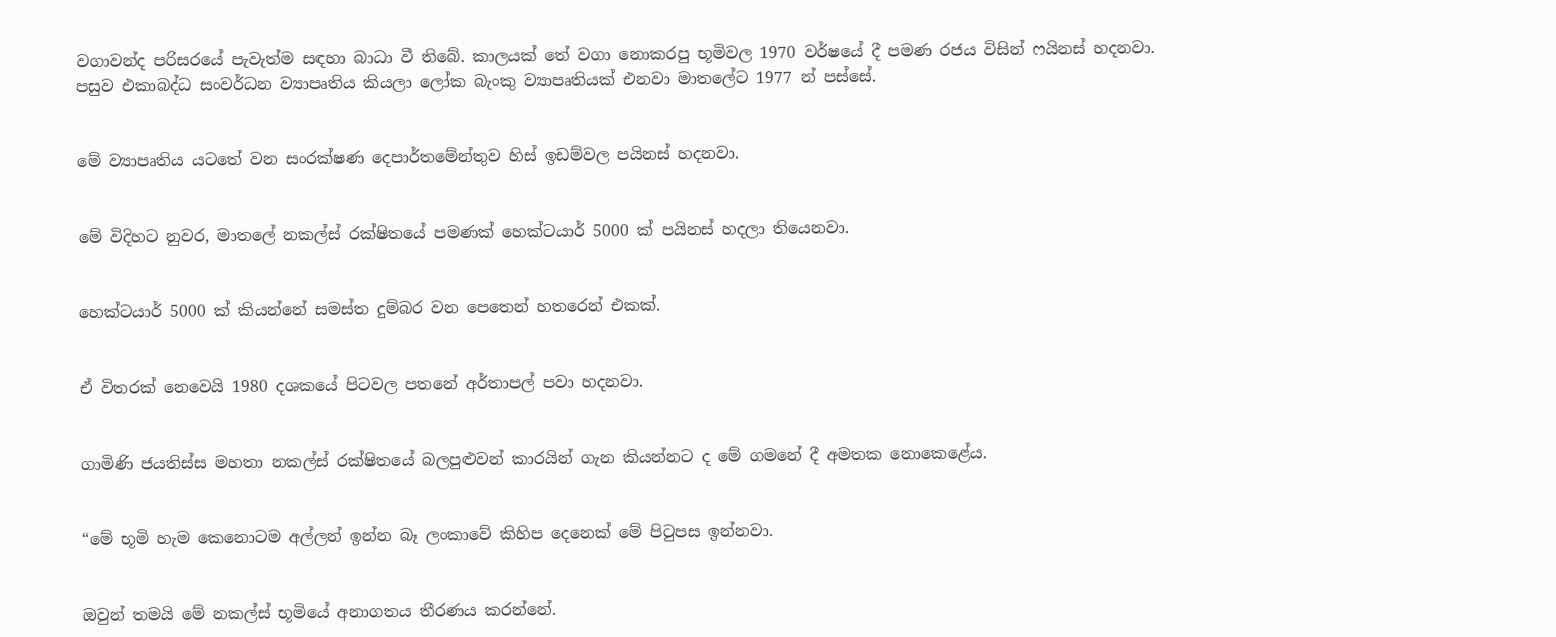වගාවන්ද පරිසරයේ පැවැත්ම සඳහා බාධා වී තිබේ. කාලයක් තේ වගා නොකරපු භූමිවල 1970 වර්ෂයේ දී පමණ රජය විසින් ෆයිනස් හදනවා. පසුව එකාබද්ධ සංවර්ධන ව්‍යාපෘතිය කියලා ලෝක බැංකු ව්‍යාපෘතියක් එනවා මාතලේට 1977 න් පස්සේ.


මේ ව්‍යාපෘතිය යටතේ වන සංරක්ෂණ දෙපාර්තමේන්තුව හිස් ඉඩම්වල පයිනස් හදනවා.


මේ විදිහට නුවර, මාතලේ නකල්ස් රක්ෂිතයේ පමණක් හෙක්ටයාර් 5000 ක් පයිනස් හදලා තියෙනවා.


හෙක්ටයාර් 5000 ක් කියන්නේ සමස්ත දුම්බර වන පෙතෙන් හතරෙන් එකක්.


ඒ විතරක් නෙවෙයි 1980 දශකයේ පිටවල පතනේ අර්තාපල් පවා හදනවා.


ගාමිණි ජයතිස්ස මහතා නකල්ස් රක්ෂිතයේ බලපුළුවන් කාරයින් ගැන කියන්නට ද මේ ගමනේ දී අමතක නොකෙළේය.


“මේ භූමි හැම කෙනොටම අල්ලන් ඉන්න බෑ ලංකාවේ කිහිප දෙනෙක් මේ පිටුපස ඉන්නවා.


ඔවුන් තමයි මේ නකල්ස් භූමියේ අනාගතය තීරණය කරන්නේ.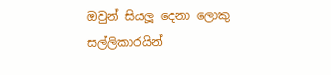ඔවුන් සියලූ දෙනා ලොකු සල්ලිකාරයින්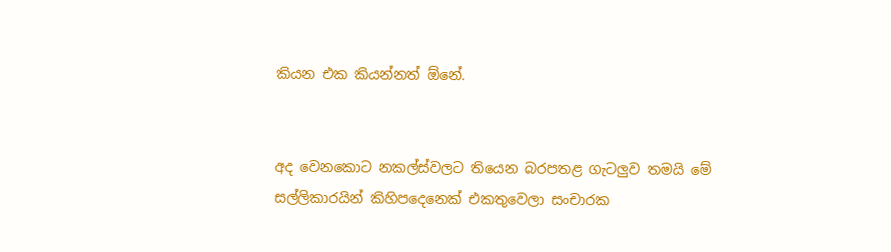කියන එක කියන්නත් ඕනේ.


අද වෙනකොට නකල්ස්වලට තියෙන බරපතළ ගැටලුව තමයි මේ සල්ලිකාරයින් කිහිපදෙනෙක් එකතුවෙලා සංචාරක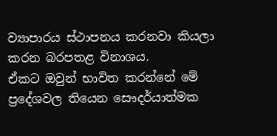ව්‍යාපාරය ස්ථාපනය කරනවා කියලා කරන බරපතළ විනාශය.
ඒකට ඔවුන් භාවිත කරන්නේ මේ ප්‍රදේශවල තියෙන සෞදර්යාත්මක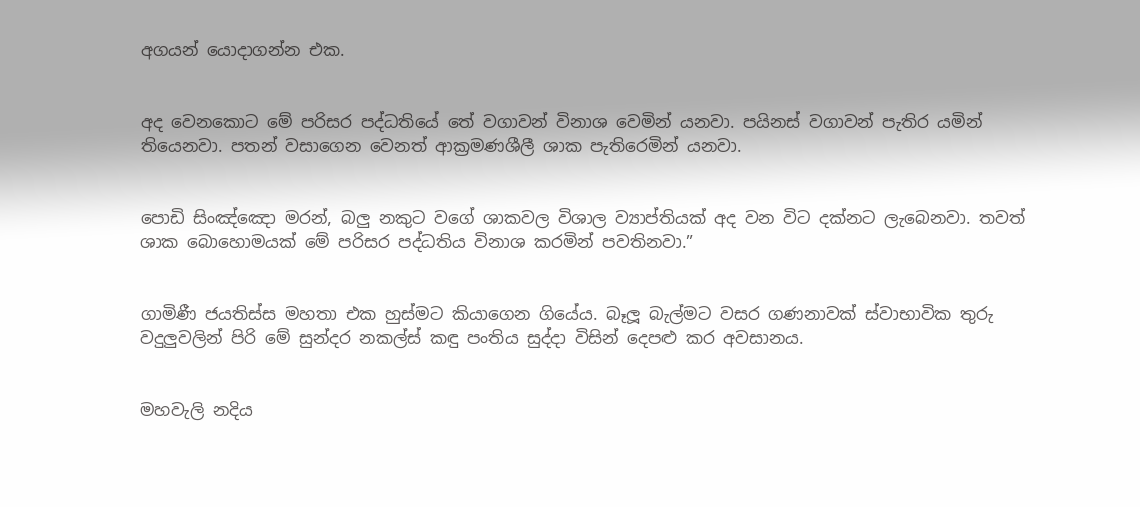අගයන් යොදාගන්න එක.


අද වෙනකොට මේ පරිසර පද්ධතියේ තේ වගාවන් විනාශ වෙමින් යනවා. පයිනස් වගාවන් පැතිර යමින් තියෙනවා. පතන් වසාගෙන වෙනත් ආක්‍රමණශීලී ශාක පැතිරෙමින් යනවා.


පොඩි සිංඤ්ඤො මරන්, බලු නකුට වගේ ශාකවල විශාල ව්‍යාප්තියක් අද වන විට දක්නට ලැබෙනවා. තවත් ශාක බොහොමයක් මේ පරිසර පද්ධතිය විනාශ කරමින් පවතිනවා.”


ගාමිණී ජයතිස්ස මහතා එක හුස්මට කියාගෙන ගියේය. බෑලූ බැල්මට වසර ගණනාවක් ස්වාභාවික තුරු වදුලුවලින් පිරි මේ සුන්දර නකල්ස් කඳු පංතිය සුද්දා විසින් දෙපළු කර අවසානය.


මහවැලි නදිය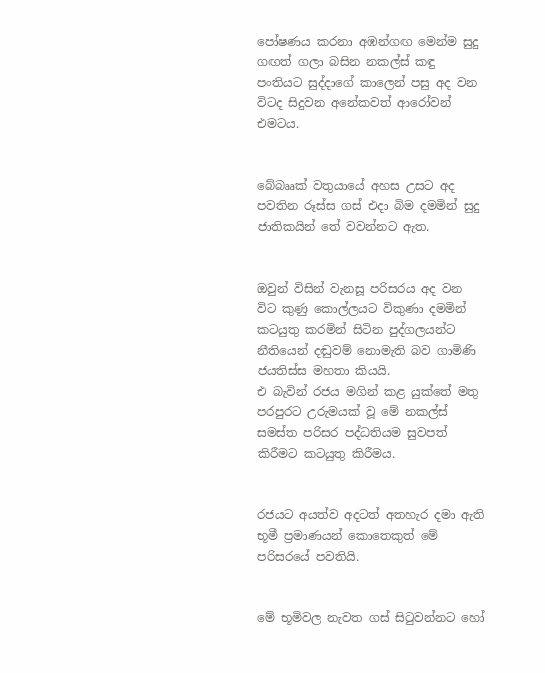පෝෂණය කරනා අඹන්ගඟ මෙන්ම සුදු ගඟත් ගලා බසින නකල්ස් කඳු පංතියට සුද්දාගේ කාලෙන් පසු අද වන විටද සිදුවන අනේකවත් ආරෝවන් එමටය.


බේබෲක් වතුයායේ අහස උසට අද පවතින රූස්ස ගස් එදා බිම දමමින් සුදු ජාතිකයින් තේ වවන්නට ඇත.


ඔවුන් විසින් වැනසූ පරිසරය අද වන විට කුණු කොල්ලයට විකුණා දමමින් කටයුතු කරමින් සිටින පුද්ගලයන්ට නීතියෙන් දඬුවම් නොමැති බව ගාමිණි ජයතිස්ස මහතා කියයි.
එ බැවින් රජය මගින් කළ යුක්තේ මතු පරපුරට උරුමයක් වූ මේ නකල්ස් සමස්ත පරිසර පද්ධතියම සුවපත් කිරීමට කටයුතු කිරීමය.


රජයට අයත්ව අදටත් අතහැර දමා ඇති භූමී ප්‍රමාණයන් කොතෙකුත් මේ පරිසරයේ පවතියි.


මේ භූමිවල නැවත ගස් සිටුවන්නට හෝ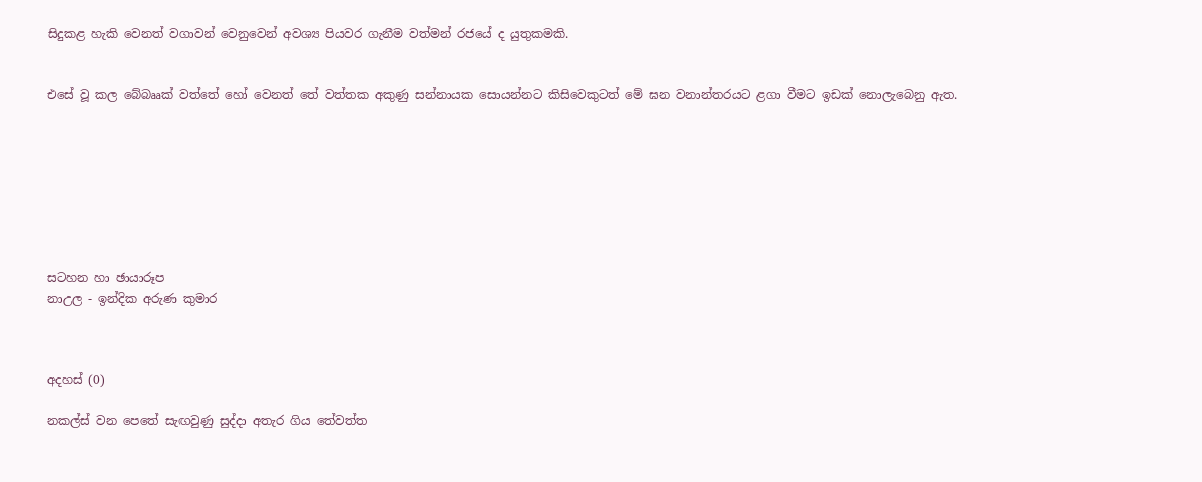සිදුකළ හැකි වෙනත් වගාවන් වෙනුවෙන් අවශ්‍ය පියවර ගැනීම වත්මන් රජයේ ද යුතුකමකි.


එසේ වූ කල බේබෲක් වත්තේ හෝ වෙනත් තේ වත්තක අකුණු සන්නායක සොයන්නට කිසිවෙකුටත් මේ ඝන වනාන්තරයට ළගා වීමට ඉඩක් නොලැබෙනු ඇත.








සටහන හා ඡායාරූප
නාඋල - ඉන්දික අරුණ කුමාර



අදහස් (0)

නකල්ස් වන පෙතේ සැඟවුණු සුද්දා අතැර ගිය තේවත්ත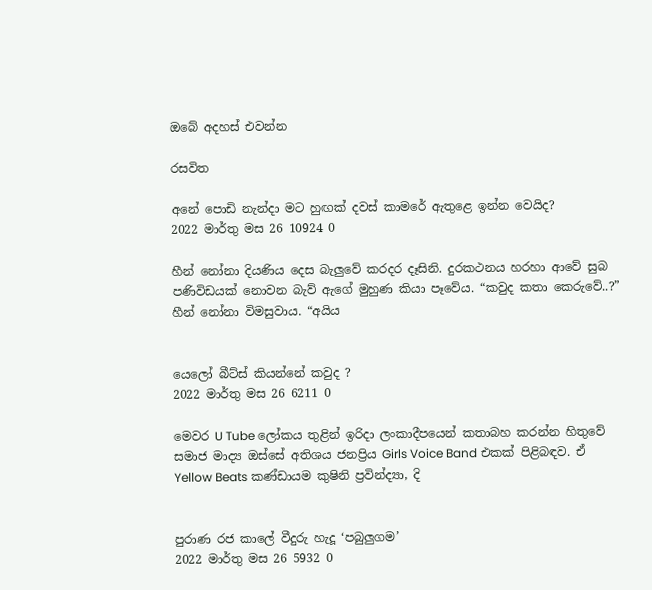ඔබේ අදහස් එවන්න

රසවිත

අනේ පොඩි නැන්දා මට හුඟක් දවස් කාමරේ ඇතුළෙ ඉන්න වෙයිද?
2022 මාර්තු මස 26 10924 0

හීන් නෝනා දියණිය දෙස බැලු‍වේ කරදර දෑසිනි. දුරකථනය හරහා ආවේ සුබ පණිවිඩයක් නොවන බැව් ඇගේ මුහුණ කියා පෑවේය. “කවුද කතා කෙරුවේ..?” හීන් නෝනා විමසුවාය. “අයිය


යෙලෝ බීට්ස් කියන්නේ කවුද ?
2022 මාර්තු මස 26 6211 0

මෙවර U Tube ලෝකය තුළින් ඉරිදා ලංකාදීපයෙන් කතාබහ කරන්න හිතුවේ සමාජ මාද්‍ය ඔස්සේ අතිශය ජනප්‍රිය Girls Voice Band එකක් පිළිබඳව. ඒ Yellow Beats කණ්ඩායම කුෂිනි ප්‍රවින්ද්‍යා, දි


පුරාණ රජ කාලේ වීදුරු හැදූ ‘පබුලුගම’
2022 මාර්තු මස 26 5932 0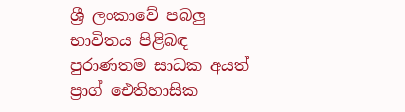ශ්‍රී ලංකාවේ පබලු භාවිතය පිළිබඳ පුරාණතම සාධක අයත් ප්‍රාග් ඓතිහාසික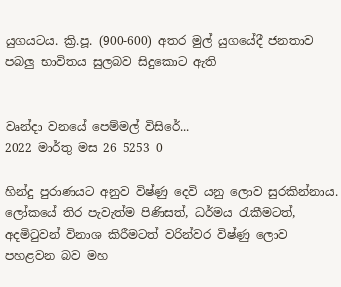යුගයටය. ක්‍රි.පූ. (900-600) අතර මුල් යුගයේදී ජනතාව පබලු භාවිතය සුලබව සිදුකොට ඇති


වෘන්දා වනයේ පෙම්මල් විසිරේ...
2022 මාර්තු මස 26 5253 0

හින්දු පුරාණයට අනුව විෂ්ණු දෙවි යනු ලොව සුරකින්නාය. ලෝකයේ තිර පැවැත්ම පිණිසත්, ධර්මය රැකීමටත්, අදමිටුවන් විනාශ කිරීමටත් වරින්වර විෂ්ණු ලොව පහළවන බව මහ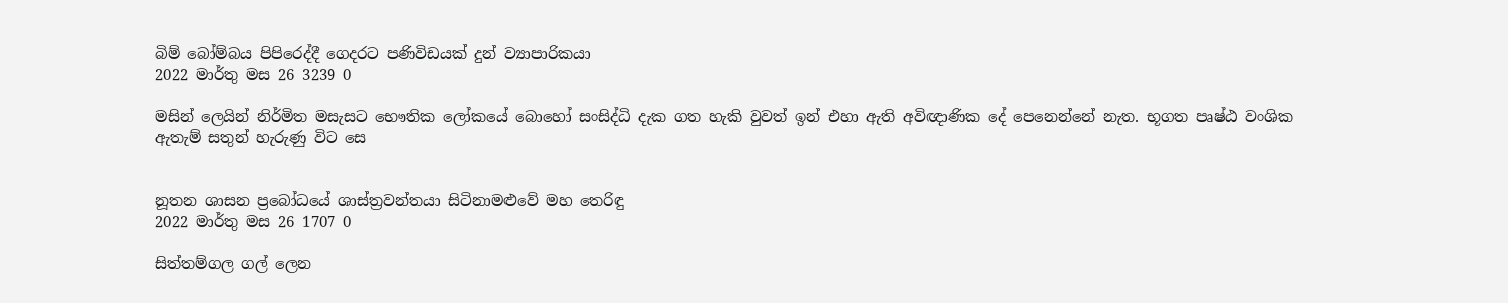බිම් බෝම්බය පිපිරෙද්දී ගෙදරට පණිවිඩයක් දුන් ව්‍යාපාරිකයා
2022 මාර්තු මස 26 3239 0

මසින් ලෙයින් නිර්මිත මසැසට භෞතික ලෝකයේ බොහෝ සංසිද්ධි දැක ගත හැකි වුවත් ඉන් එහා ඇති අවිඥාණික දේ පෙනෙන්නේ නැත. භූගත පෘෂ්ඨ වංශික ඇතැම් සතුන් හැරුණු විට සෙ


නූතන ශාසන ප්‍රබෝධයේ ශාස්ත්‍රවන්තයා සිටිනාමළුවේ මහ තෙරිඳු
2022 මාර්තු මස 26 1707 0

සිත්තම්ගල ගල් ලෙන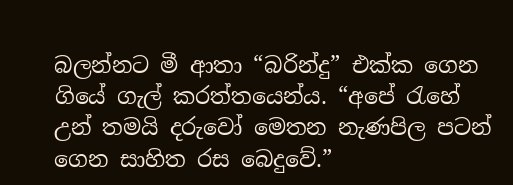බලන්නට මී ආතා “බරින්දු” එක්ක ගෙන ගියේ ගැල් කරත්තයෙන්ය. “අපේ ‍රැහේ උන් තමයි දරුවෝ මෙතන නැණපිල පටන් ගෙන සාහිත රස බෙදුවේ.”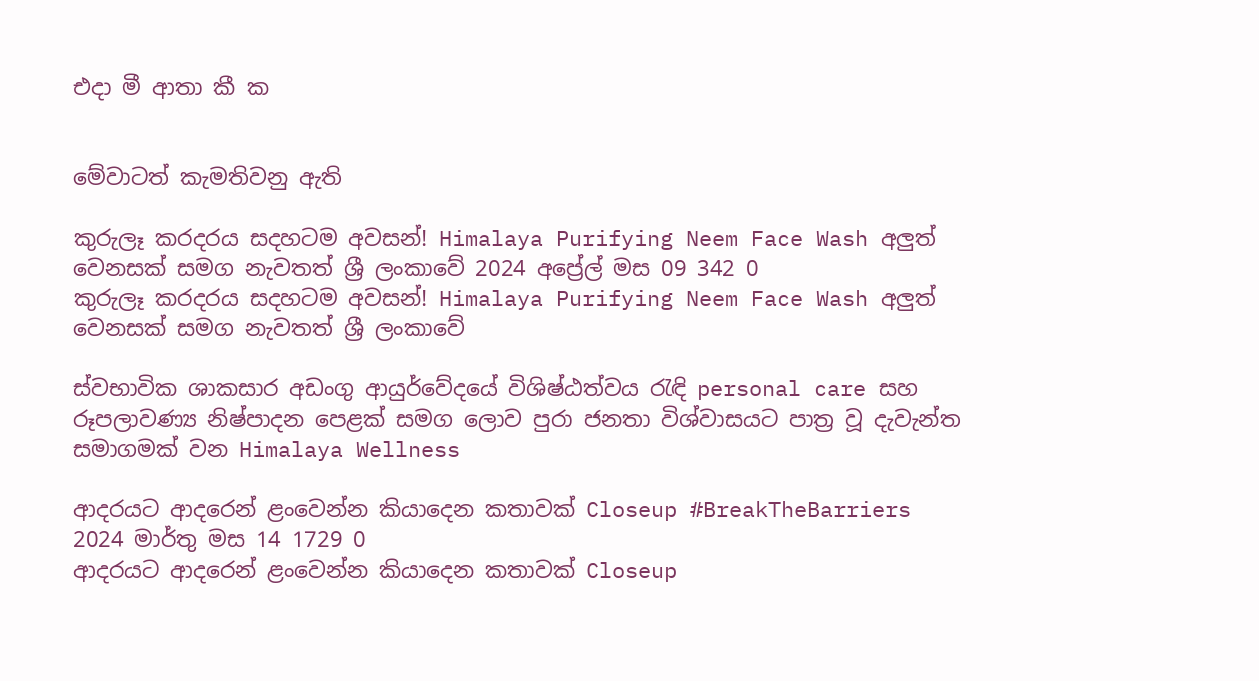එදා මී ආතා කී ක


මේවාටත් කැමතිවනු ඇති

කුරුලෑ කරදරය සදහටම අවසන්! Himalaya Purifying Neem Face Wash අලුත් වෙනසක් සමග නැවතත් ශ්‍රී ලංකාවේ 2024 අප්‍රේල් මස 09 342 0
කුරුලෑ කරදරය සදහටම අවසන්! Himalaya Purifying Neem Face Wash අලුත් වෙනසක් සමග නැවතත් ශ්‍රී ලංකාවේ

ස්වභාවික ශාකසාර අඩංගු ආයුර්වේදයේ විශිෂ්ඨත්වය රැඳි personal care සහ රූපලාවණ්‍ය නිෂ්පාදන පෙළක් සමග ලොව පුරා ජනතා විශ්වාසයට පාත්‍ර වූ දැවැන්ත සමාගමක් වන Himalaya Wellness

ආදරයට ආදරෙන් ළංවෙන්න කියාදෙන කතාවක් Closeup #BreakTheBarriers 2024 මාර්තු මස 14 1729 0
ආදරයට ආදරෙන් ළංවෙන්න කියාදෙන කතාවක් Closeup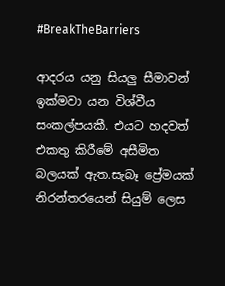#BreakTheBarriers

ආදරය යනු සියලු සීමාවන් ඉක්මවා යන විශ්වීය සංකල්පයකී. එයට හදවත් එකතු කිරීමේ අසීමිත බලයක් ඇත.සැබෑ ප්‍රේමයක් නිරන්තරයෙන් සියුම් ලෙස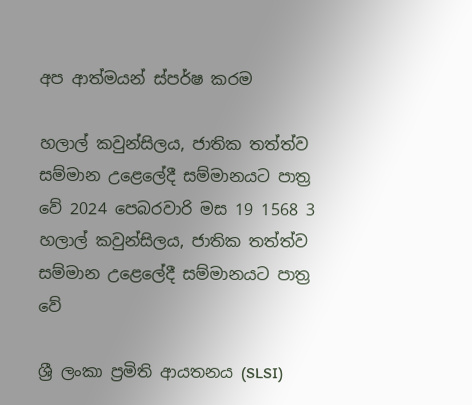අප ආත්මයන් ස්පර්ෂ කරම

හලාල් කවුන්සිලය, ජාතික තත්ත්ව සම්මාන උළෙලේදී සම්මානයට පාත්‍ර වේ 2024 පෙබරවාරි මස 19 1568 3
හලාල් කවුන්සිලය, ජාතික තත්ත්ව සම්මාන උළෙලේදී සම්මානයට පාත්‍ර වේ

ශ්‍රී ලංකා ප්‍රමිති ආයතනය (SLSI)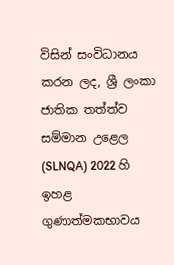විසින් සංවිධානය කරන ලද, ශ්‍රී ලංකා ජාතික තත්ත්ව සම්මාන උළෙල (SLNQA) 2022 හි ඉහළ ගුණාත්මකභාවය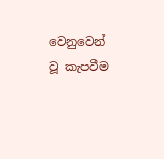වෙනුවෙන් වූ කැපවීම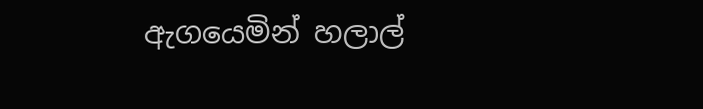ඇගයෙමින් හලාල්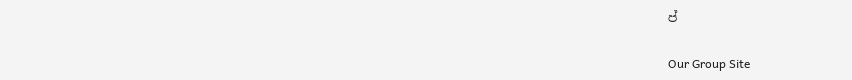ප්

Our Group Site